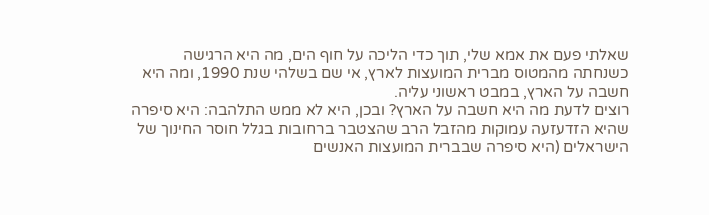שאלתי פעם את אמא שלי, תוך כדי הליכה על חוף הים, מה היא הרגישה כשנחתה מהמטוס מברית המועצות לארץ, אי שם בשלהי שנת 1990, ומה היא חשבה על הארץ, במבט ראשוני עליה.
רוצים לדעת מה היא חשבה על הארץ? ובכן, היא לא ממש התלהבה: היא סיפרה שהיא הזדעזעה עמוקות מהזבל הרב שהצטבר ברחובות בגלל חוסר החינוך של הישראלים (היא סיפרה שבברית המועצות האנשים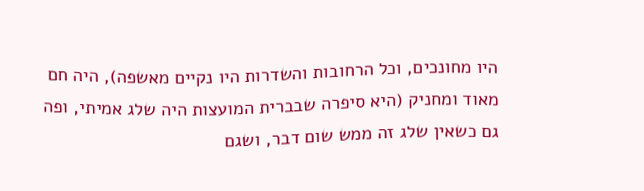היו מחונכים, וכל הרחובות והשדרות היו נקיים מאשפה), היה חם מאוד ומחניק (היא סיפרה שבברית המועצות היה שלג אמיתי, ופה גם כשאין שלג זה ממש שום דבר, ושגם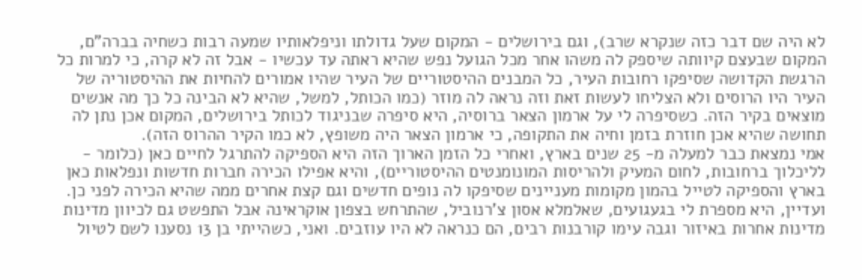לא היה שם דבר כזה שנקרא שרב), וגם בירושלים - המקום שעל גדולתו וניפלאותיו שמעה רבות כשחיה בברה"ם, המקום שבעצם קיוותה שיספק לה משהו אחר מכל הגועל נפש שהיא ראתה עד עכשיו - אבל זה לא קרה, כי למרות כל הרגשת הקדושה שסיפקו רחובות העיר, כל המבנים ההיסטוריים של העיר שהיו אמורים להחיות את ההיסטוריה של העיר היו הרוסים ולא הצליחו לעשות זאת וזה נראה לה מוזר (כמו הכותל, למשל, שהיא לא הבינה כל כך מה אנשים מוצאים בקיר הזה. כשסיפרה לי על ארמון הצאר ברוסיה, היא סיפרה שבניגוד לכותל בירושלים, המקום אכן נתן לה תחושה שהיא אכן חוזרת בזמן וחיה את התקופה, כי ארמון הצאר היה משופץ, לא כמו הקיר ההרוס הזה).
אמי נמצאת כבר למעלה מ- 25 שנים בארץ, ואחרי כל הזמן הארוך הזה היא הספיקה להתרגל לחיים כאן (כלומר - לליכלוך ברחובות, לחום המעיק ולהריסות המונומנטים ההיסטוריים), והיא אפילו הכירה חברות חדשות ונפלאות כאן בארץ והספיקה לטייל בהמון מקומות מעניינים שסיפקו לה נופים חדשים וגם קצת אחרים ממה שהיא הכירה לפני כן. ועדיין, היא מספרת לי בגעגועים, שאלמלא אסון צ'רנוביל, שהתרחש בצפון אוקראינה אבל התפשט גם לכיוון מדינות מדינות אחרות באיזור וגבה עימו קורבנות רבים, הם כנראה לא היו עוזבים. ואני, כשהייתי בן 13 נסענו לשם לטיול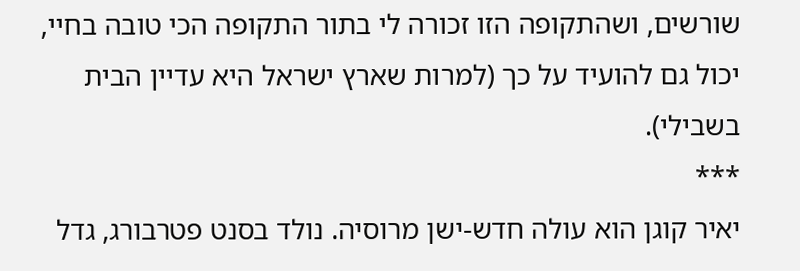שורשים, ושהתקופה הזו זכורה לי בתור התקופה הכי טובה בחיי, יכול גם להועיד על כך (למרות שארץ ישראל היא עדיין הבית בשבילי).
***
יאיר קוגן הוא עולה חדש-ישן מרוסיה. נולד בסנט פטרבורג, גדל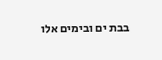בבת ים ובימים אלו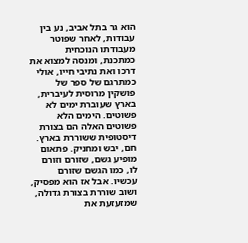הוא גר בתל אביב, נע בין עבודות, לאחר שפוטר מעבודתו הנוכחית כמתכנת, ומנסה למצוא את דרכו ואת נתיבי חייו, אולי כמתרגם של ספר של פושקין מרוסית לעיברית, בארץ שעוברת ימים לא פשוטים. הימים הלא פשוטים האלה הם בצורת דיסטופית ששוררת בארץ. חם, יבש ומחניק. פתאום מופיע גשם, שזורם וזורם לו, כמו הגשם שזורם עכשיו. אבל אז הוא מפסיק, ושוב שוררת בצורת גדולה, שמזעזעת את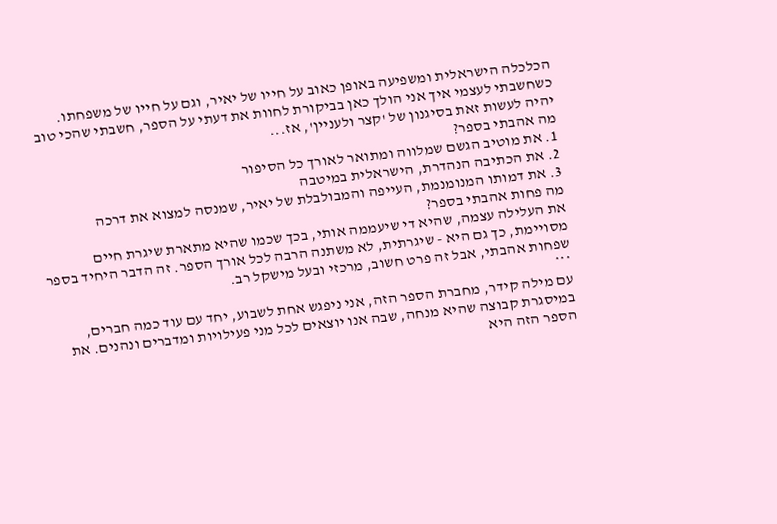הכלכלה הישראלית ומשפיעה באופן כאוב על חייו של יאיר, וגם על חייו של משפחתו.
כשחשבתי לעצמי איך אני הולך כאן בביקורת לחוות את דעתי על הספר, חשבתי שהכי טוב יהיה לעשות זאת בסיגנון של 'קצר ולעניין', אז...
מה אהבתי בספר?
1. את מוטיב הגשם שמלווה ומתואר לאורך כל הסיפור
2. את הכתיבה הנהדרת, הישראלית במיטבה
3. את דמותו המנומנמת, העייפה והמבולבלת של יאיר, שמנסה למצוא את דרכה
מה פחות אהבתי בספר?
את העלילה עצמה, שהיא די שיעממה אותי, בכך שכמו שהיא מתארת שיגרת חיים מסויימת, כך גם היא - שיגרתית, לא משתנה הרבה לכל אורך הספר. זה הדבר היחיד בספר שפחות אהבתי, אבל זה פרט חשוב, מרכזי ובעל מישקל רב.
***
עם מילה קידר, מחברת הספר הזה, אני ניפגש אחת לשבוע, יחד עם עוד כמה חברים, במיסגרת קבוצה שהיא מנחה, שבה אנו יוצאים לכל מני פעילויות ומדברים ונהנים. את הספר הזה היא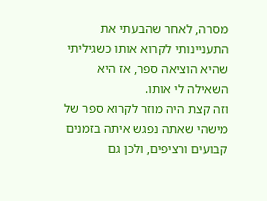מסרה, לאחר שהבעתי את התעניינותי לקרוא אותו כשגיליתי שהיא הוציאה ספר, אז היא השאילה לי אותו.
וזה קצת היה מוזר לקרוא ספר של מישהי שאתה נפגש איתה בזמנים קבועים ורציפים, ולכן גם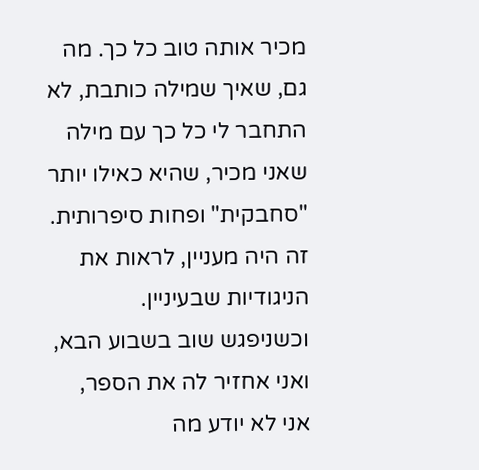מכיר אותה טוב כל כך. מה גם, שאיך שמילה כותבת, לא התחבר לי כל כך עם מילה שאני מכיר, שהיא כאילו יותר "סחבקית" ופחות סיפרותית. זה היה מעניין, לראות את הניגודיות שבעיניין.
וכשניפגש שוב בשבוע הבא, ואני אחזיר לה את הספר, אני לא יודע מה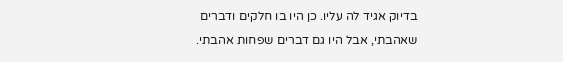בדיוק אגיד לה עליו. כן היו בו חלקים ודברים שאהבתי, אבל היו גם דברים שפחות אהבתי.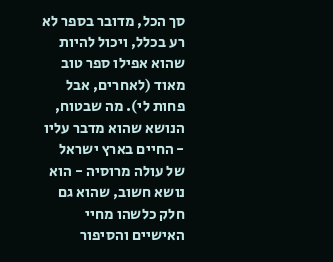סך הכל, מדובר בספר לא רע בכלל, ויכול להיות שהוא אפילו ספר טוב מאוד (לאחרים, אבל פחות לי). מה שבטוח, הנושא שהוא מדבר עליו - החיים בארץ ישראל של עולה מרוסיה - הוא נושא חשוב, שהוא גם חלק כלשהו מחיי האישיים והסיפור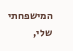המישפחתי שלי,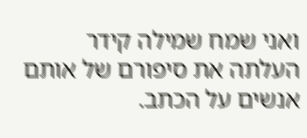ואני שמח שמילה קידר העלתה את סיפורם של אותם אנשים על הכתב.